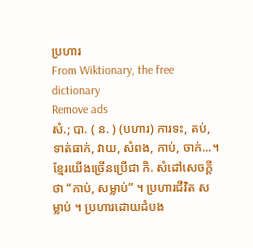ប្រហារ
From Wiktionary, the free dictionary
Remove ads
សំ.; បា. ( ន. ) (បហារ) ការទះ, តប់, ទាត់ធាក់, វាយ, សំពង, កាប់, ចាក់...។ ខ្មែរយើងច្រើនប្រើជា កិ. សំដៅសេចក្ដីថា “កាប់, សម្លាប់” ។ ប្រហារជីវិត សម្លាប់ ។ ប្រហារដោយដំបង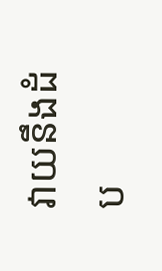វាយនឹងដំប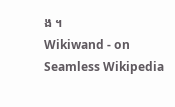ង ។
Wikiwand - on
Seamless Wikipedia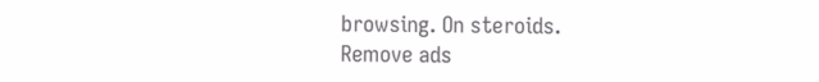browsing. On steroids.
Remove ads